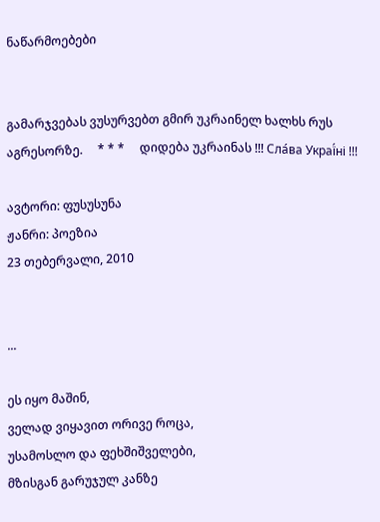ნაწარმოებები


გამარჯვებას ვუსურვებთ გმირ უკრაინელ ხალხს რუს აგრესორზე.     * * *     დიდება უკრაინას !!! Сла́ва Украї́ні !!!

ავტორი: ფუსუსუნა
ჟანრი: პოეზია
23 თებერვალი, 2010


...

ეს იყო მაშინ,
ველად ვიყავით ორივე როცა,
უსამოსლო და ფეხშიშველები,
მზისგან გარუჯულ კანზე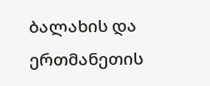ბალახის და ერთმანეთის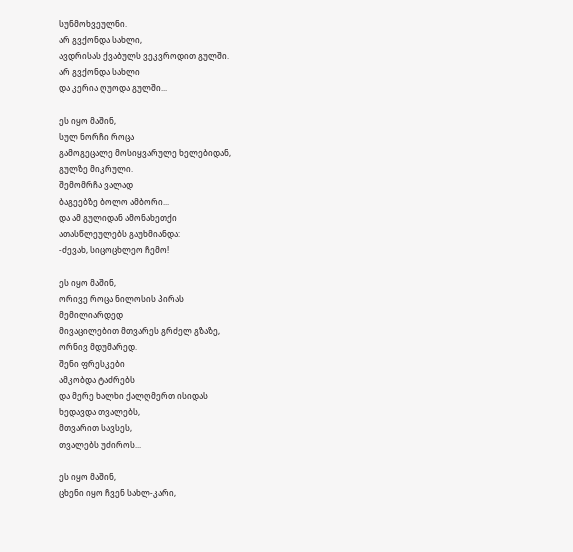სუნმოხვეულნი.
არ გვქონდა სახლი,
ავდრისას ქვაბულს ვეკვროდით გულში.
არ გვქონდა სახლი
და კერია ღუოდა გულში...

ეს იყო მაშინ,
სულ ნორჩი როცა
გამოგეცალე მოსიყვარულე ხელებიდან,
გულზე მიკრული.
შემომრჩა ვალად
ბაგეებზე ბოლო ამბორი...
და ამ გულიდან ამონახეთქი
ათასწლეულებს გაუხმიანდა:
-ძევახ, სიცოცხლეო ჩემო!

ეს იყო მაშინ,
ორივე როცა ნილოსის პირას
მემილიარდედ
მივაცილებით მთვარეს გრძელ გზაზე,
ორნივ მდუმარედ.
შენი ფრესკები
ამკობდა ტაძრებს
და მერე ხალხი ქალღმერთ ისიდას
ხედავდა თვალებს,
მთვარით სავსეს,
თვალებს უძიროს...

ეს იყო მაშინ,
ცხენი იყო ჩვენ სახლ-კარი,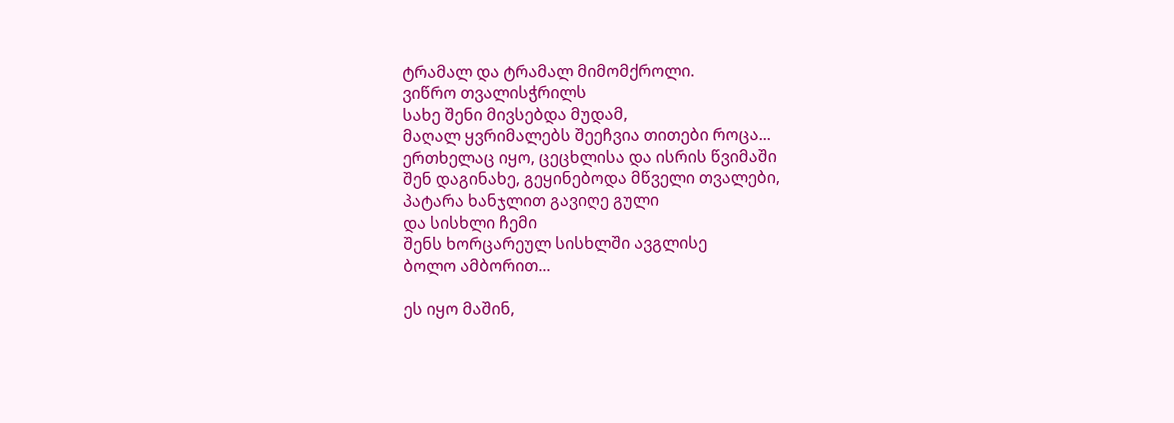ტრამალ და ტრამალ მიმომქროლი.
ვიწრო თვალისჭრილს
სახე შენი მივსებდა მუდამ,
მაღალ ყვრიმალებს შეეჩვია თითები როცა...
ერთხელაც იყო, ცეცხლისა და ისრის წვიმაში
შენ დაგინახე, გეყინებოდა მწველი თვალები,
პატარა ხანჯლით გავიღე გული
და სისხლი ჩემი
შენს ხორცარეულ სისხლში ავგლისე
ბოლო ამბორით...

ეს იყო მაშინ,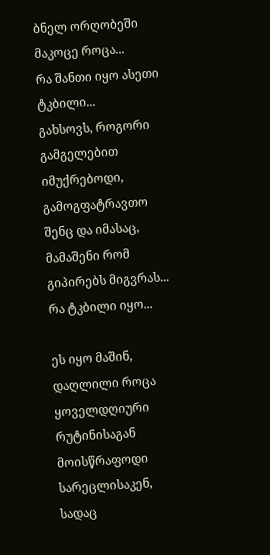ბნელ ორღობეში მაკოცე როცა...
რა შანთი იყო ასეთი ტკბილი...
გახსოვს, როგორი გამგელებით
იმუქრებოდი, გამოგფატრავთო
შენც და იმასაც,
მამაშენი რომ გიპირებს მიგვრას...
რა ტკბილი იყო...

ეს იყო მაშინ,
დაღლილი როცა
ყოველდღიური რუტინისაგან
მოისწრაფოდი სარეცლისაკენ,
სადაც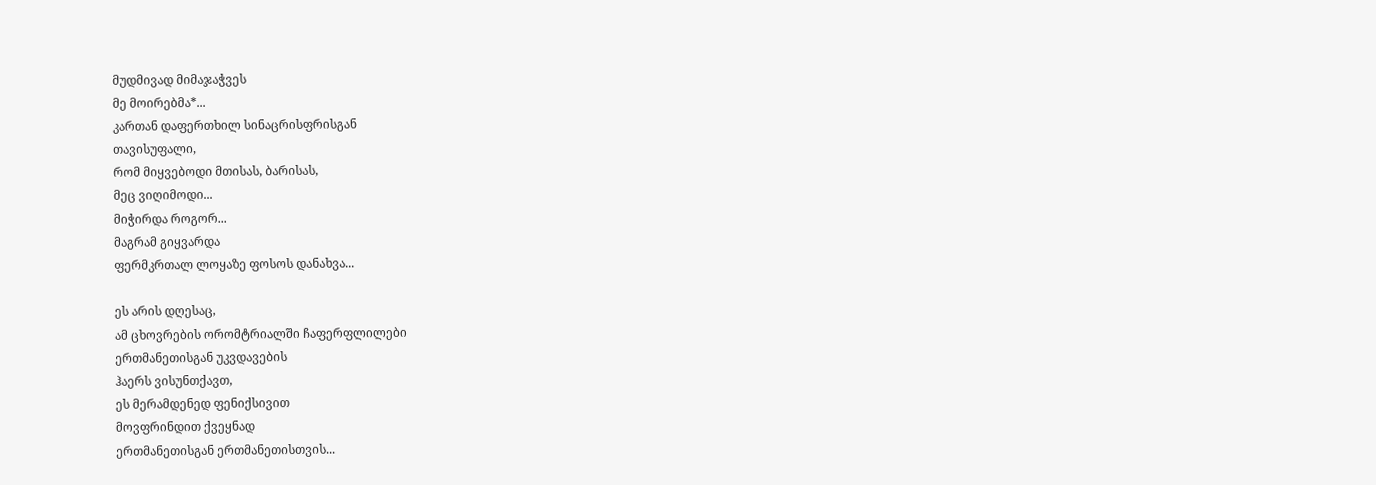მუდმივად მიმაჯაჭვეს
მე მოირებმა*...
კართან დაფერთხილ სინაცრისფრისგან
თავისუფალი,
რომ მიყვებოდი მთისას, ბარისას,
მეც ვიღიმოდი...
მიჭირდა როგორ...
მაგრამ გიყვარდა
ფერმკრთალ ლოყაზე ფოსოს დანახვა...

ეს არის დღესაც,
ამ ცხოვრების ორომტრიალში ჩაფერფლილები
ერთმანეთისგან უკვდავების
ჰაერს ვისუნთქავთ,
ეს მერამდენედ ფენიქსივით
მოვფრინდით ქვეყნად
ერთმანეთისგან ერთმანეთისთვის...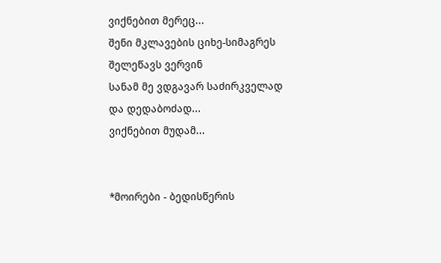ვიქნებით მერეც...
შენი მკლავების ციხე-სიმაგრეს
შელეწავს ვერვინ
სანამ მე ვდგავარ საძირკველად
და დედაბოძად...
ვიქნებით მუდამ...


*მოირები - ბედისწერის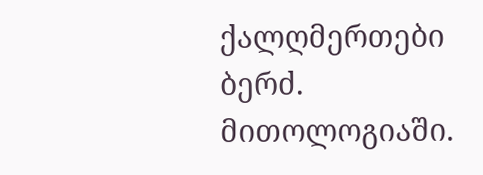ქალღმერთები ბერძ. მითოლოგიაში.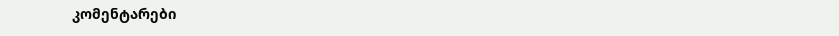კომენტარები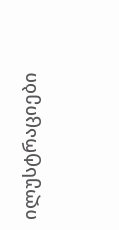ილუსტრაციები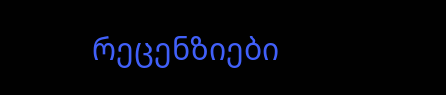რეცენზიები